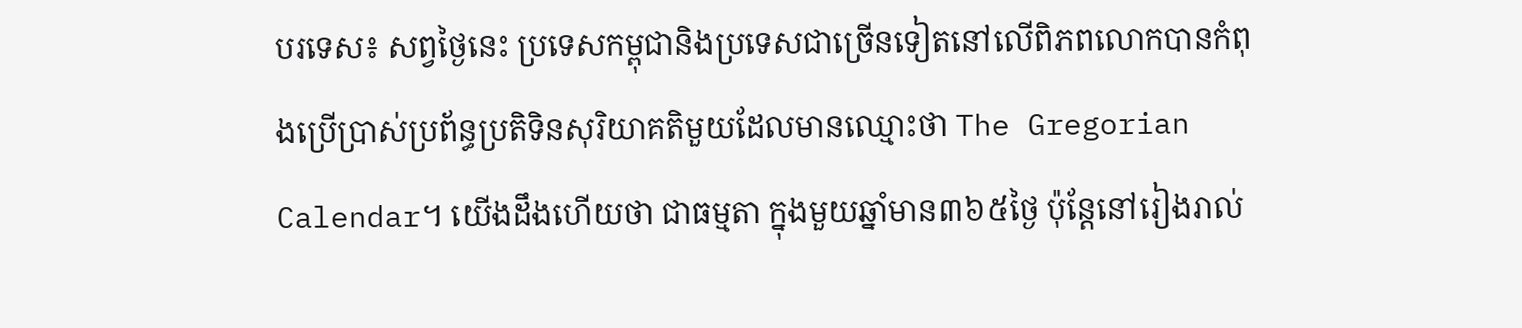បរទេស៖ សព្វថ្ងៃនេះ ប្រទេសកម្ពុជានិងប្រទេសជាច្រើនទៀតនៅលើពិភពលោកបានកំពុងប្រើប្រាស់ប្រព័ន្ធប្រតិទិនសុរិយាគតិមួយដែលមានឈ្មោះថា The Gregorian Calendar។ យើងដឹងហើយថា ជាធម្មតា ក្នុងមួយឆ្នាំមាន៣៦៥ថ្ងៃ ប៉ុន្តែនៅរៀងរាល់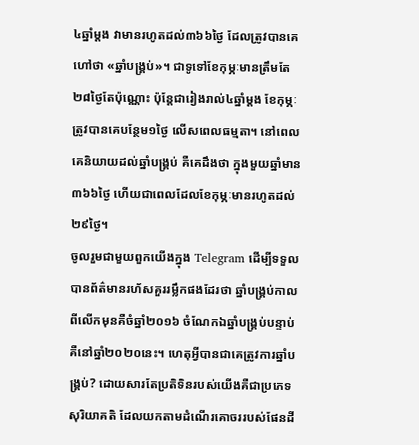៤ឆ្នាំម្ដង វាមានរហូតដល់៣៦៦ថ្ងៃ ដែលត្រូវបានគេហៅថា «ឆ្នាំបង្គ្រប់»។ ជាទូទៅខែកុម្ភៈមានត្រឹមតែ២៨ថ្ងៃតែប៉ុណ្ណោះ ប៉ុន្តែជារៀងរាល់៤ឆ្នាំម្ដង ខែកុម្ភៈត្រូវបានគេបន្ថែម១ថ្ងៃ លើសពេលធម្មតា។ នៅពេលគេនិយាយដល់ឆ្នាំបង្គ្រប់ គឺគេដឹងថា ក្នុងមួយឆ្នាំមាន៣៦៦ថ្ងៃ ហើយជាពេលដែលខែកុម្ភៈមានរហូតដល់២៩ថ្ងៃ។
ចូលរួមជាមួយពួកយើងក្នុង Telegram ដើម្បីទទួលបានព័ត៌មានរហ័សគួររម្លឹកផងដែរថា ឆ្នាំបង្គ្រប់កាលពីលើកមុនគឺចំឆ្នាំ២០១៦ ចំណែកឯឆ្នាំបង្គ្រប់បន្ទាប់គឺនៅឆ្នាំ២០២០នេះ។ ហេតុអ្វីបានជាគេត្រូវការឆ្នាំបង្គ្រប់? ដោយសារតែប្រតិទិនរបស់យើងគឺជាប្រភេទសុរិយាគតិ ដែលយកតាមដំណើរគោចររបស់ផែនដី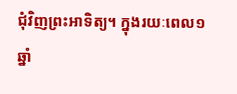ជុំវិញព្រះអាទិត្យ។ ក្នុងរយៈពេល១ឆ្នាំ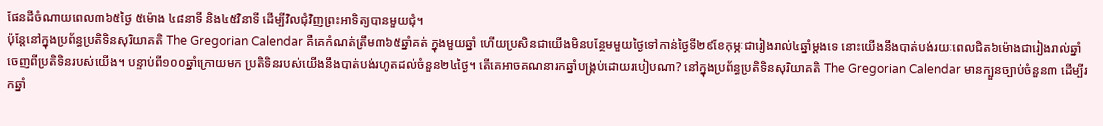ផែនដីចំណាយពេល៣៦៥ថ្ងៃ ៥ម៉ោង ៤៨នាទី និង៤៥វិនាទី ដើម្បីវិលជុំវិញព្រះអាទិត្យបានមួយជុំ។
ប៉ុន្តែនៅក្នុងប្រព័ន្ធប្រតិទិនសុរិយាគតិ The Gregorian Calendar គឺគេកំណត់ត្រឹម៣៦៥ឆ្នាំគត់ ក្នុងមួយឆ្នាំ ហើយប្រសិនជាយើងមិនបន្ថែមមួយថ្ងៃទៅកាន់ថ្ងៃទី២៩ខែកុម្ភៈជារៀងរាល់៤ឆ្នាំម្ដងទេ នោះយើងនឹងបាត់បង់រយៈពេលជិត៦ម៉ោងជារៀងរាល់ឆ្នាំ ចេញពីប្រតិទិនរបស់យើង។ បន្ទាប់ពី១០០ឆ្នាំក្រោយមក ប្រតិទិនរបស់យើងនឹងបាត់បង់រហូតដល់ចំនួន២៤ថ្ងៃ។ តើគេអាចគណនារកឆ្នាំបង្គ្រប់ដោយរបៀបណា? នៅក្នុងប្រព័ន្ធប្រតិទិនសុរិយាគតិ The Gregorian Calendar មានក្បួនច្បាប់ចំនួន៣ ដើម្បីរកឆ្នាំ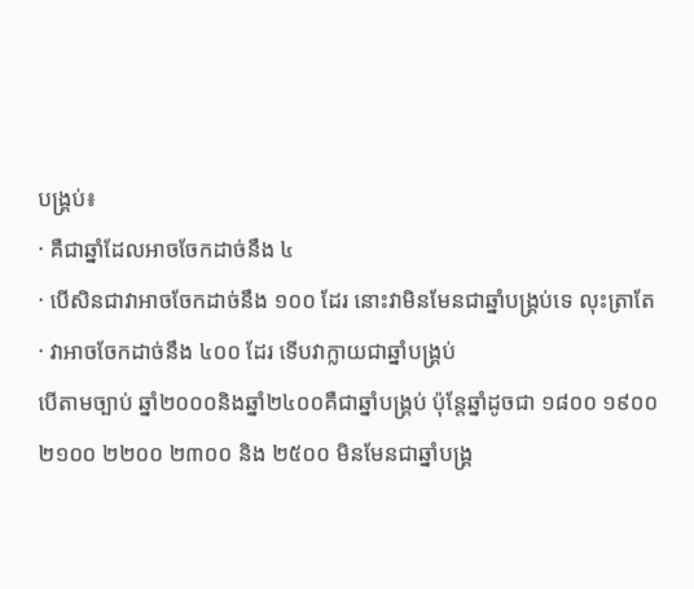បង្គ្រប់៖
· គឺជាឆ្នាំដែលអាចចែកដាច់នឹង ៤
· បើសិនជាវាអាចចែកដាច់នឹង ១០០ ដែរ នោះវាមិនមែនជាឆ្នាំបង្គ្រប់ទេ លុះត្រាតែ
· វាអាចចែកដាច់នឹង ៤០០ ដែរ ទើបវាក្លាយជាឆ្នាំបង្គ្រប់
បើតាមច្បាប់ ឆ្នាំ២០០០និងឆ្នាំ២៤០០គឺជាឆ្នាំបង្គ្រប់ ប៉ុន្តែឆ្នាំដូចជា ១៨០០ ១៩០០ ២១០០ ២២០០ ២៣០០ និង ២៥០០ មិនមែនជាឆ្នាំបង្គ្រ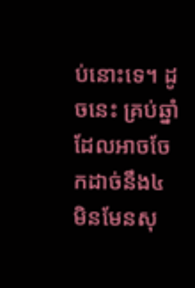ប់នោះទេ។ ដូចនេះ គ្រប់ឆ្នាំដែលអាចចែកដាច់នឹង៤ មិនមែនសុ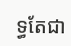ទ្ធតែជា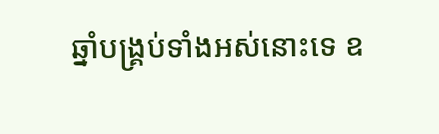ឆ្នាំបង្គ្រប់ទាំងអស់នោះទេ ឧ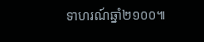ទាហរណ៍ឆ្នាំ២១០០៕